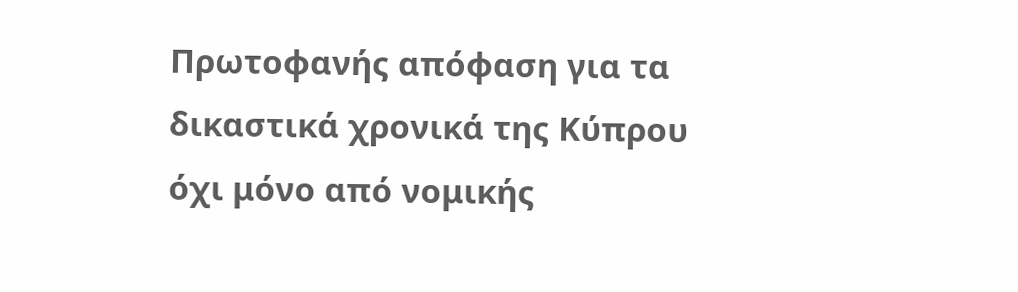Πρωτοφανής απόφαση για τα δικαστικά χρονικά της Κύπρου όχι μόνο από νομικής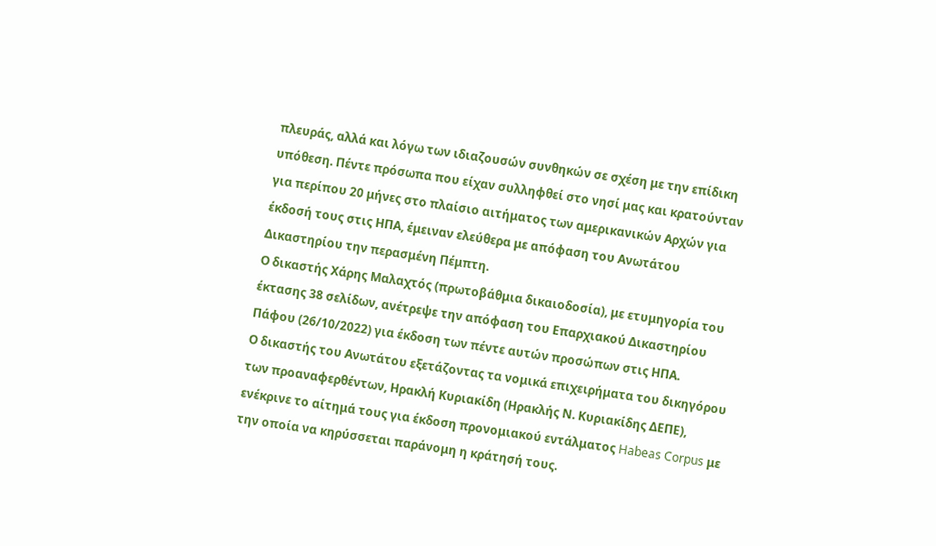πλευράς, αλλά και λόγω των ιδιαζουσών συνθηκών σε σχέση με την επίδικη υπόθεση. Πέντε πρόσωπα που είχαν συλληφθεί στο νησί μας και κρατούνταν για περίπου 20 μήνες στο πλαίσιο αιτήματος των αμερικανικών Αρχών για έκδοσή τους στις ΗΠΑ, έμειναν ελεύθερα με απόφαση του Ανωτάτου Δικαστηρίου την περασμένη Πέμπτη.
Ο δικαστής Χάρης Μαλαχτός (πρωτοβάθμια δικαιοδοσία), με ετυμηγορία του έκτασης 38 σελίδων, ανέτρεψε την απόφαση του Επαρχιακού Δικαστηρίου Πάφου (26/10/2022) για έκδοση των πέντε αυτών προσώπων στις ΗΠΑ.
Ο δικαστής του Ανωτάτου εξετάζοντας τα νομικά επιχειρήματα του δικηγόρου των προαναφερθέντων, Ηρακλή Κυριακίδη (Ηρακλής Ν. Κυριακίδης ΔΕΠΕ), ενέκρινε το αίτημά τους για έκδοση προνομιακού εντάλματος Habeas Corpus με την οποία να κηρύσσεται παράνομη η κράτησή τους.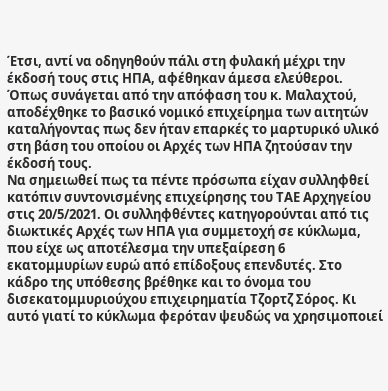Έτσι, αντί να οδηγηθούν πάλι στη φυλακή μέχρι την έκδοσή τους στις ΗΠΑ, αφέθηκαν άμεσα ελεύθεροι.
Όπως συνάγεται από την απόφαση του κ. Μαλαχτού, αποδέχθηκε το βασικό νομικό επιχείρημα των αιτητών καταλήγοντας πως δεν ήταν επαρκές το μαρτυρικό υλικό στη βάση του οποίου οι Αρχές των ΗΠΑ ζητούσαν την έκδοσή τους.
Να σημειωθεί πως τα πέντε πρόσωπα είχαν συλληφθεί κατόπιν συντονισμένης επιχείρησης του ΤΑΕ Αρχηγείου στις 20/5/2021. Οι συλληφθέντες κατηγορούνται από τις διωκτικές Αρχές των ΗΠΑ για συμμετοχή σε κύκλωμα, που είχε ως αποτέλεσμα την υπεξαίρεση 6 εκατομμυρίων ευρώ από επίδοξους επενδυτές. Στο κάδρο της υπόθεσης βρέθηκε και το όνομα του δισεκατομμυριούχου επιχειρηματία Τζορτζ Σόρος. Κι αυτό γιατί το κύκλωμα φερόταν ψευδώς να χρησιμοποιεί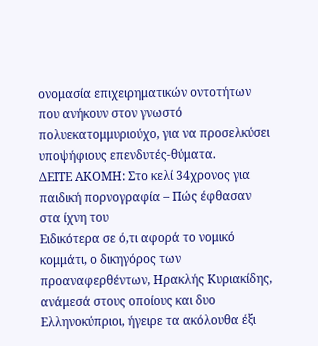ονομασία επιχειρηματικών οντοτήτων που ανήκουν στον γνωστό πολυεκατομμυριούχο, για να προσελκύσει υποψήφιους επενδυτές-θύματα.
ΔΕΙΤΕ ΑΚΟΜΗ: Στο κελί 34χρονος για παιδική πορνογραφία – Πώς έφθασαν στα ίχνη του
Ειδικότερα σε ό,τι αφορά το νομικό κομμάτι, ο δικηγόρος των προαναφερθέντων, Ηρακλής Κυριακίδης, ανάμεσά στους οποίους και δυο Ελληνοκύπριοι, ήγειρε τα ακόλουθα έξι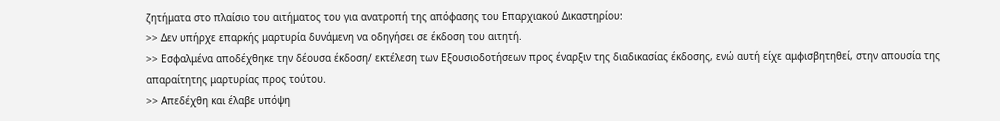ζητήματα στο πλαίσιο του αιτήματος του για ανατροπή της απόφασης του Επαρχιακού Δικαστηρίου:
>> Δεν υπήρχε επαρκής μαρτυρία δυνάμενη να οδηγήσει σε έκδοση του αιτητή.
>> Εσφαλμένα αποδέχθηκε την δέουσα έκδοση/ εκτέλεση των Εξουσιοδοτήσεων προς έναρξιν της διαδικασίας έκδοσης, ενώ αυτή είχε αμφισβητηθεί, στην απουσία της απαραίτητης μαρτυρίας προς τούτου.
>> Απεδέχθη και έλαβε υπόψη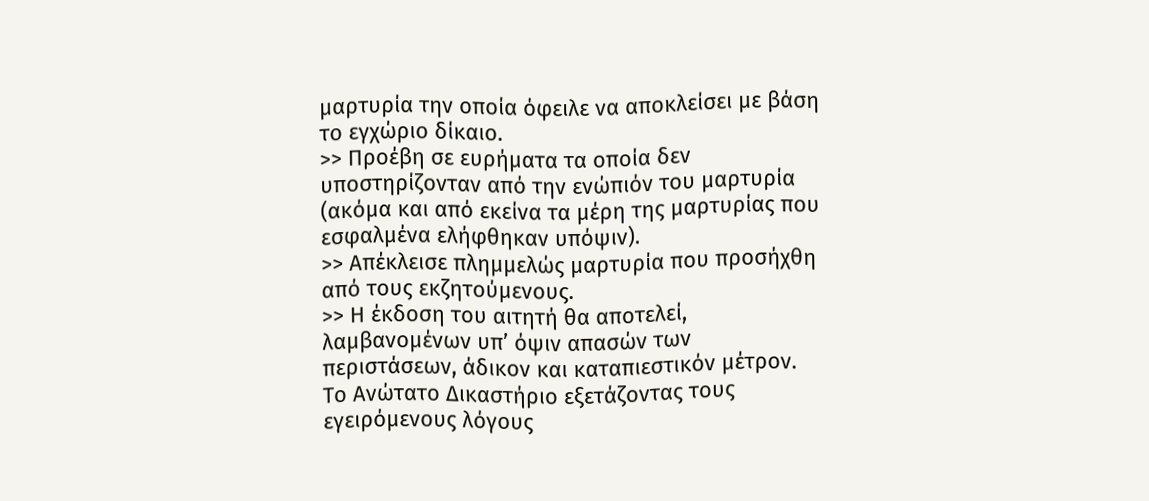μαρτυρία την οποία όφειλε να αποκλείσει με βάση το εγχώριο δίκαιο.
>> Προέβη σε ευρήματα τα οποία δεν υποστηρίζονταν από την ενώπιόν του μαρτυρία (ακόμα και από εκείνα τα μέρη της μαρτυρίας που εσφαλμένα ελήφθηκαν υπόψιν).
>> Απέκλεισε πλημμελώς μαρτυρία που προσήχθη από τους εκζητούμενους.
>> Η έκδοση του αιτητή θα αποτελεί, λαμβανομένων υπ’ όψιν απασών των περιστάσεων, άδικον και καταπιεστικόν μέτρον.
Το Ανώτατο Δικαστήριο εξετάζοντας τους εγειρόμενους λόγους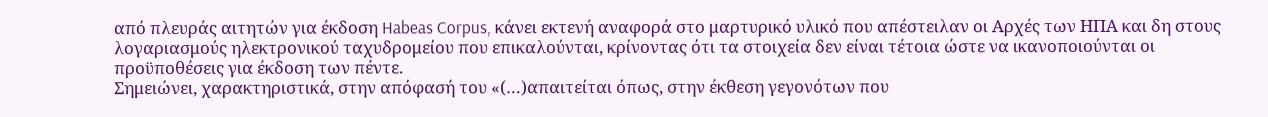από πλευράς αιτητών για έκδοση Habeas Corpus, κάνει εκτενή αναφορά στο μαρτυρικό υλικό που απέστειλαν οι Αρχές των ΗΠΑ και δη στους λογαριασμούς ηλεκτρονικού ταχυδρομείου που επικαλούνται, κρίνοντας ότι τα στοιχεία δεν είναι τέτοια ώστε να ικανοποιούνται οι προϋποθέσεις για έκδοση των πέντε.
Σημειώνει, χαρακτηριστικά, στην απόφασή του «(…)απαιτείται όπως, στην έκθεση γεγονότων που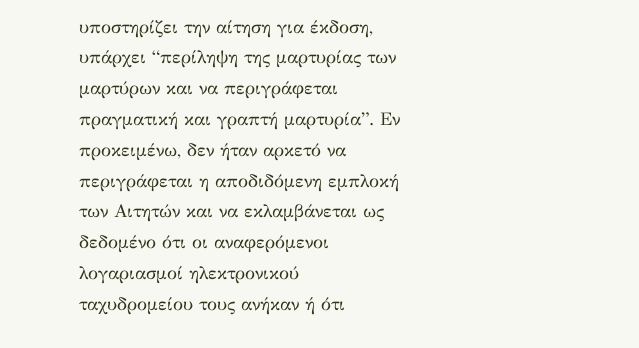υποστηρίζει την αίτηση για έκδοση, υπάρχει “περίληψη της μαρτυρίας των μαρτύρων και να περιγράφεται πραγματική και γραπτή μαρτυρία”. Εν προκειμένω, δεν ήταν αρκετό να περιγράφεται η αποδιδόμενη εμπλοκή των Αιτητών και να εκλαμβάνεται ως δεδομένο ότι οι αναφερόμενοι λογαριασμοί ηλεκτρονικού ταχυδρομείου τους ανήκαν ή ότι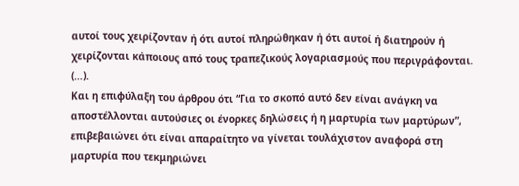αυτοί τους χειρίζονταν ή ότι αυτοί πληρώθηκαν ή ότι αυτοί ή διατηρούν ή χειρίζονται κάποιους από τους τραπεζικούς λογαριασμούς που περιγράφονται. (…).
Και η επιφύλαξη του άρθρου ότι “Για το σκοπό αυτό δεν είναι ανάγκη να αποστέλλονται αυτούσιες οι ένορκες δηλώσεις ή η μαρτυρία των μαρτύρων”, επιβεβαιώνει ότι είναι απαραίτητο να γίνεται τουλάχιστον αναφορά στη μαρτυρία που τεκμηριώνει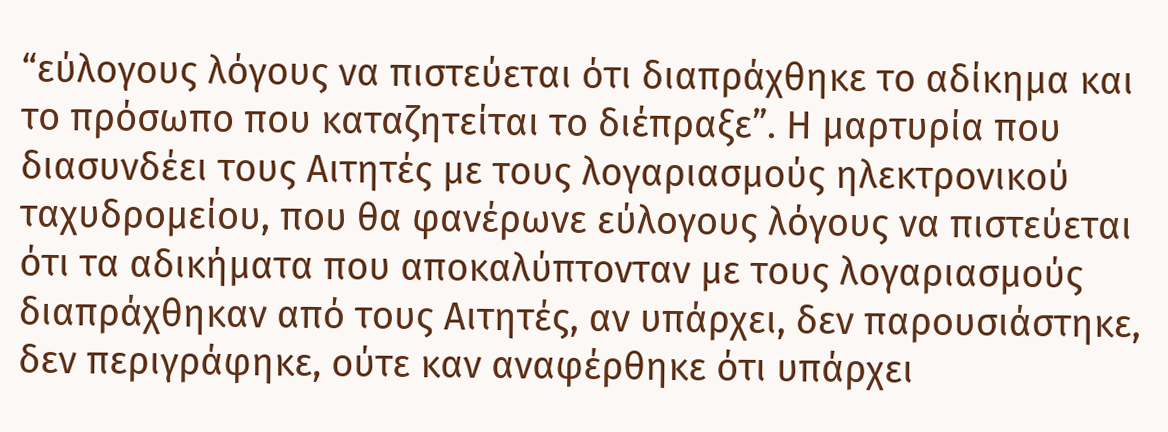“εύλογους λόγους να πιστεύεται ότι διαπράχθηκε το αδίκημα και το πρόσωπο που καταζητείται το διέπραξε”. Η μαρτυρία που διασυνδέει τους Αιτητές με τους λογαριασμούς ηλεκτρονικού ταχυδρομείου, που θα φανέρωνε εύλογους λόγους να πιστεύεται ότι τα αδικήματα που αποκαλύπτονταν με τους λογαριασμούς διαπράχθηκαν από τους Αιτητές, αν υπάρχει, δεν παρουσιάστηκε, δεν περιγράφηκε, ούτε καν αναφέρθηκε ότι υπάρχει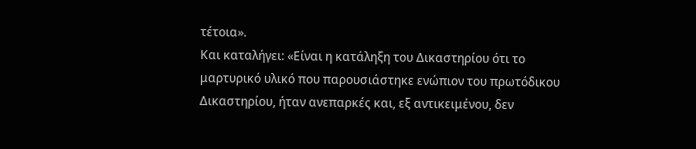τέτοια».
Και καταλήγει: «Είναι η κατάληξη του Δικαστηρίου ότι το μαρτυρικό υλικό που παρουσιάστηκε ενώπιον του πρωτόδικου Δικαστηρίου, ήταν ανεπαρκές και, εξ αντικειμένου, δεν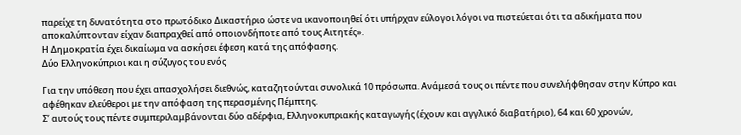παρείχε τη δυνατότητα στο πρωτόδικο Δικαστήριο ώστε να ικανοποιηθεί ότι υπήρχαν εύλογοι λόγοι να πιστεύεται ότι τα αδικήματα που αποκαλύπτονταν είχαν διαπραχθεί από οποιονδήποτε από τους Αιτητές».
Η Δημοκρατία έχει δικαίωμα να ασκήσει έφεση κατά της απόφασης.
Δύο Ελληνοκύπριοι και η σύζυγος του ενός

Για την υπόθεση που έχει απασχολήσει διεθνώς, καταζητούνται συνολικά 10 πρόσωπα. Ανάμεσά τους οι πέντε που συνελήφθησαν στην Κύπρο και αφέθηκαν ελεύθεροι με την απόφαση της περασμένης Πέμπτης.
Σ’ αυτούς τους πέντε συμπεριλαμβάνονται δύο αδέρφια, Ελληνοκυπριακής καταγωγής (έχουν και αγγλικό διαβατήριο), 64 και 60 χρονών,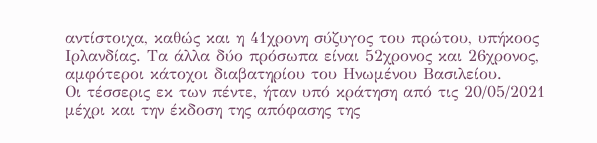αντίστοιχα, καθώς και η 41χρονη σύζυγος του πρώτου, υπήκοος Ιρλανδίας. Τα άλλα δύο πρόσωπα είναι 52χρονος και 26χρονος, αμφότεροι κάτοχοι διαβατηρίου του Ηνωμένου Βασιλείου.
Οι τέσσερις εκ των πέντε, ήταν υπό κράτηση από τις 20/05/2021 μέχρι και την έκδοση της απόφασης της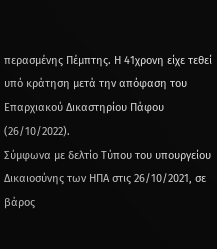περασμένης Πέμπτης. Η 41χρονη είχε τεθεί υπό κράτηση μετά την απόφαση του Επαρχιακού Δικαστηρίου Πάφου (26/10/2022).
Σύμφωνα με δελτίο Τύπου του υπουργείου Δικαιοσύνης των ΗΠΑ στις 26/10/2021, σε βάρος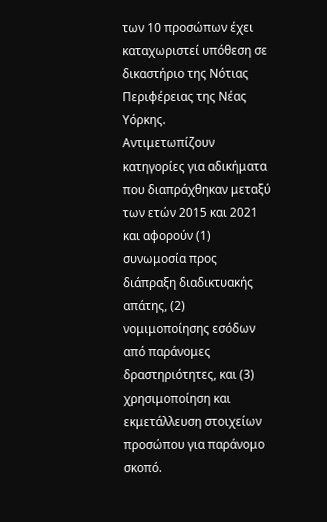των 10 προσώπων έχει καταχωριστεί υπόθεση σε δικαστήριο της Νότιας Περιφέρειας της Νέας Υόρκης.
Αντιμετωπίζουν κατηγορίες για αδικήματα που διαπράχθηκαν μεταξύ των ετών 2015 και 2021 και αφορούν (1) συνωμοσία προς διάπραξη διαδικτυακής απάτης, (2) νομιμοποίησης εσόδων από παράνομες δραστηριότητες, και (3) χρησιμοποίηση και εκμετάλλευση στοιχείων προσώπου για παράνομο σκοπό.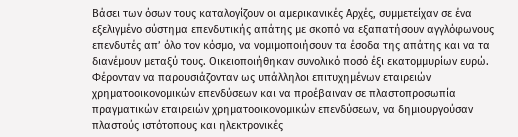Βάσει των όσων τους καταλογίζουν οι αμερικανικές Αρχές, συμμετείχαν σε ένα εξελιγμένο σύστημα επενδυτικής απάτης με σκοπό να εξαπατήσουν αγγλόφωνους επενδυτές απ’ όλο τον κόσμο, να νομιμοποιήσουν τα έσοδα της απάτης και να τα διανέμουν μεταξύ τους. Οικειοποιήθηκαν συνολικό ποσό έξι εκατομμυρίων ευρώ. Φέρονταν να παρουσιάζονταν ως υπάλληλοι επιτυχημένων εταιρειών χρηματοοικονομικών επενδύσεων και να προέβαιναν σε πλαστοπροσωπία πραγματικών εταιρειών χρηματοοικονομικών επενδύσεων, να δημιουργούσαν πλαστούς ιστότοπους και ηλεκτρονικές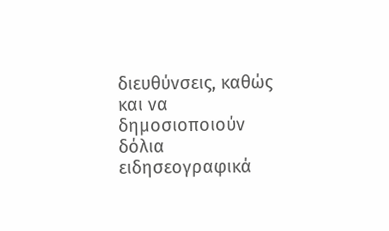διευθύνσεις, καθώς και να δημοσιοποιούν δόλια ειδησεογραφικά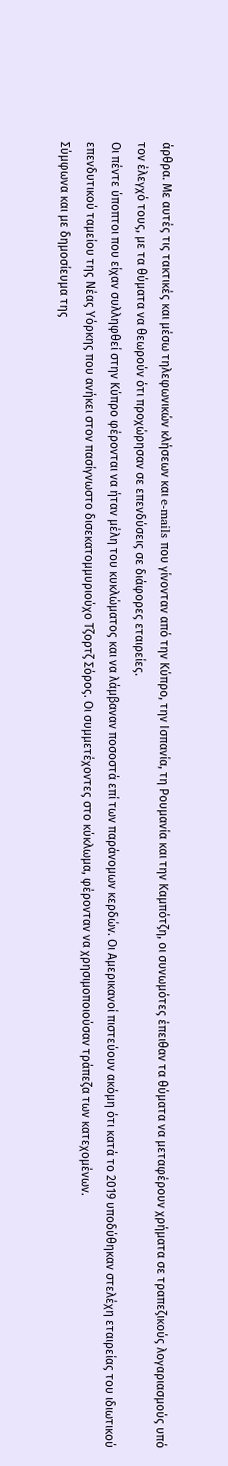άρθρα. Με αυτές τις τακτικές και μέσω τηλεφωνικών κλήσεων και e-mails που γίνονταν από την Κύπρο, την Ισπανία, τη Ρουμανία και την Καμπότζη, οι συνωμότες έπειθαν τα θύματα να μεταφέρουν χρήματα σε τραπεζικούς λογαριασμούς υπό τον έλεγχό τους, με τα θύματα να θεωρούν ότι προχώρησαν σε επενδύσεις σε διάφορες εταιρείες.
Οι πέντε ύποπτοι που είχαν συλληφθεί στην Κύπρο φέρονται να ήταν μέλη του κυκλώματος και να λάμβαναν ποσοστά επί των παράνομων κερδών. Οι Αμερικανοί πιστεύουν ακόμη ότι κατά το 2019 υποδύθηκαν στελέχη εταιρείας του ιδιωτικού επενδυτικού ταμείου της Νέας Υόρκης που ανήκει στον πασίγνωστο δισεκατομμυριούχο Τζορτζ Σόρος. Οι συμμετέχοντες στο κύκλωμα, φέρονταν να χρησιμοποιούσαν τράπεζα των κατεχομένων.
Σύμφωνα και με δημοσίευμα της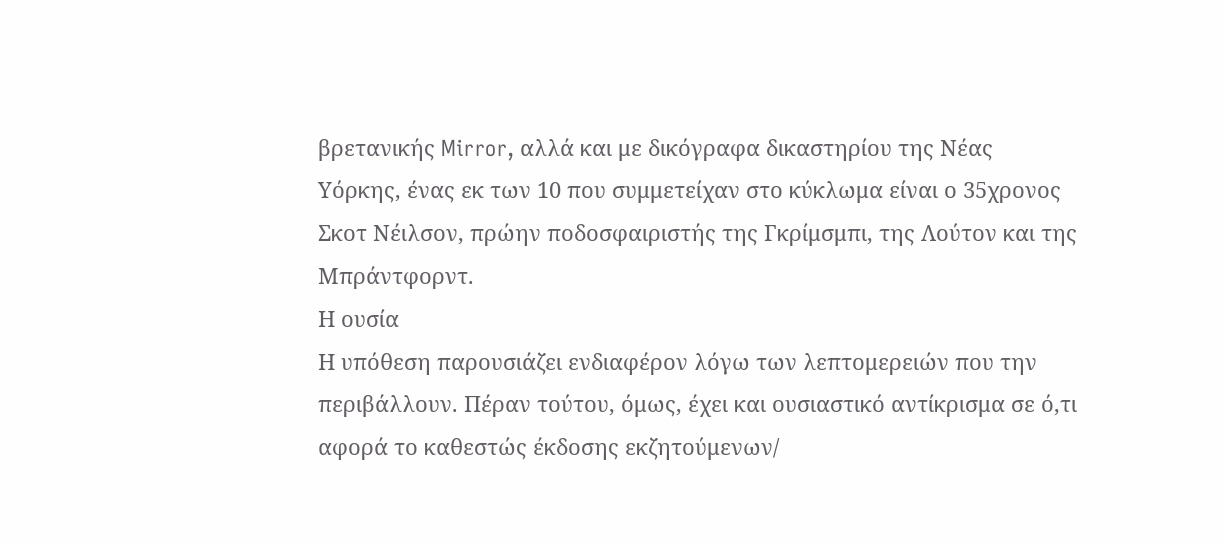βρετανικής Mirror, αλλά και με δικόγραφα δικαστηρίου της Νέας Υόρκης, ένας εκ των 10 που συμμετείχαν στο κύκλωμα είναι ο 35χρονος Σκοτ Νέιλσον, πρώην ποδοσφαιριστής της Γκρίμσμπι, της Λούτον και της Μπράντφορντ.
Η ουσία
Η υπόθεση παρουσιάζει ενδιαφέρον λόγω των λεπτομερειών που την περιβάλλουν. Πέραν τούτου, όμως, έχει και ουσιαστικό αντίκρισμα σε ό,τι αφορά το καθεστώς έκδοσης εκζητούμενων/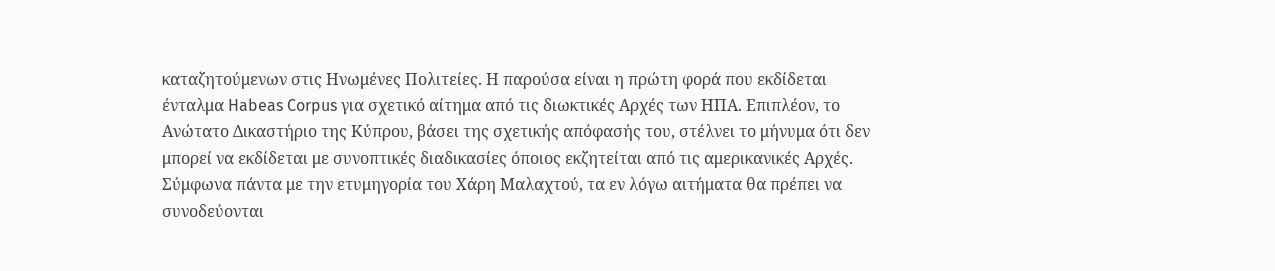καταζητούμενων στις Ηνωμένες Πολιτείες. Η παρούσα είναι η πρώτη φορά που εκδίδεται ένταλμα Habeas Corpus για σχετικό αίτημα από τις διωκτικές Αρχές των ΗΠΑ. Επιπλέον, το Ανώτατο Δικαστήριο της Κύπρου, βάσει της σχετικής απόφασής του, στέλνει το μήνυμα ότι δεν μπορεί να εκδίδεται με συνοπτικές διαδικασίες όποιος εκζητείται από τις αμερικανικές Αρχές. Σύμφωνα πάντα με την ετυμηγορία του Χάρη Μαλαχτού, τα εν λόγω αιτήματα θα πρέπει να συνοδεύονται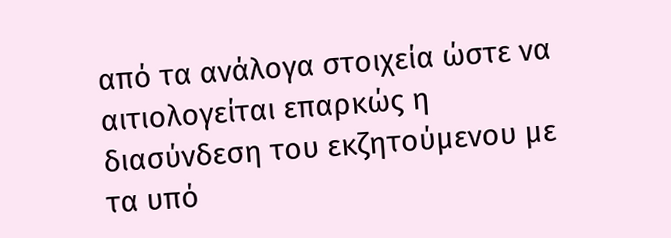από τα ανάλογα στοιχεία ώστε να αιτιολογείται επαρκώς η διασύνδεση του εκζητούμενου με τα υπό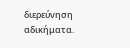διερεύνηση αδικήματα.